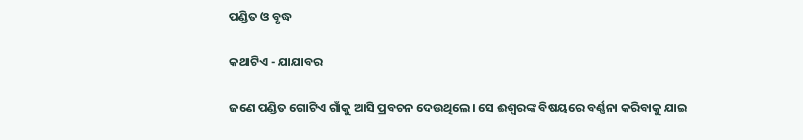ପଣ୍ଡିତ ଓ ବୃଦ୍ଧ

କଥାଟିଏ - ଯାଯାବର

ଜଣେ ପଣ୍ଡିତ ଗୋଟିଏ ଗାଁକୁ ଆସି ପ୍ରବଚନ ଦେଉଥିଲେ। ସେ ଈଶ୍ବରଙ୍କ ବିଷୟରେ ବର୍ଣ୍ଣନା କରିବାକୁ ଯାଇ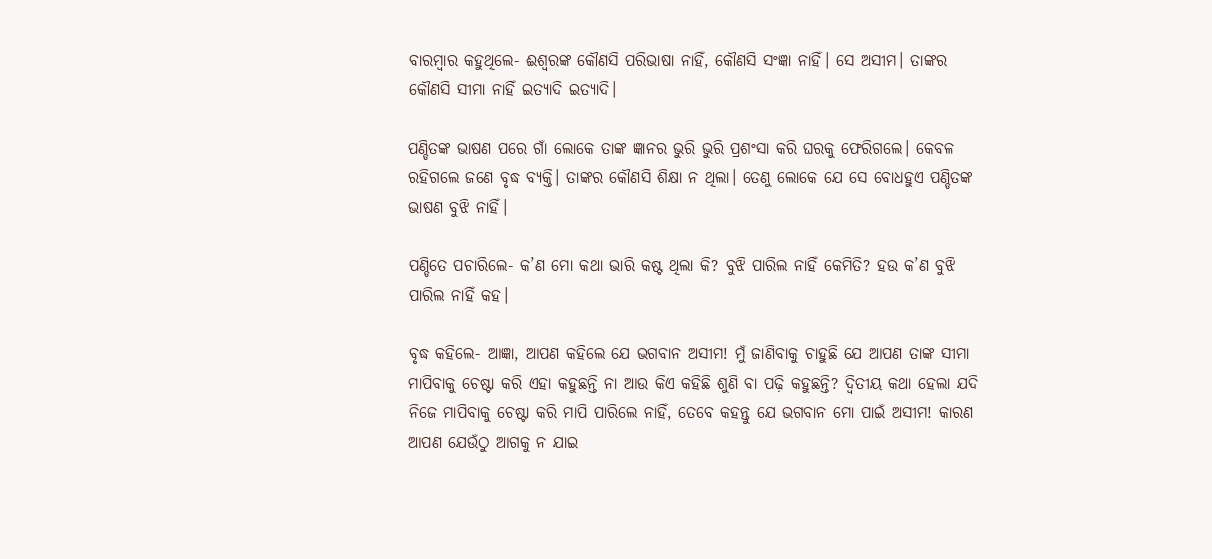ବାରମ୍ବାର କହୁଥିଲେ- ଈଶ୍ବରଙ୍କ କୌଣସି ପରିଭାଷା ନାହିଁ, କୌଣସି ସଂଜ୍ଞା ନାହିଁ। ସେ ଅସୀମ। ତାଙ୍କର କୌଣସି ସୀମା ନାହିଁ ଇତ୍ୟାଦି ଇତ୍ୟାଦି।

ପଣ୍ଡିତଙ୍କ ଭାଷଣ ପରେ ଗାଁ ଲୋକେ ତାଙ୍କ ଜ୍ଞାନର ଭୁରି ଭୁରି ପ୍ରଶଂସା କରି ଘରକୁ ଫେରିଗଲେ। କେବଳ ରହିଗଲେ ଜଣେ ବୃଦ୍ଧ ବ୍ୟକ୍ତି। ତାଙ୍କର କୌଣସି ଶିକ୍ଷା‌ ନ ଥିଲା। ତେଣୁ ଲୋକେ ଯେ ସେ ବୋଧହୁଏ ପଣ୍ଡିତଙ୍କ ଭାଷଣ ବୁଝି ନାହିଁ।

ପଣ୍ଡିତେ ପଚାରି‌ଲେ- କ’ଣ ମୋ କଥା ଭାରି କଷ୍ଟ ଥିଲା କି? ବୁଝି ପାରିଲ ନାହିଁ କେମିତି? ହଉ କ’ଣ ବୁଝି ପାରିଲ ନାହିଁ କହ।

ବୃଦ୍ଧ କହିଲେ- ଆଜ୍ଞା, ଆପଣ କହିଲେ ଯେ ଭଗବାନ ଅସୀମ! ମୁଁ ଜାଣିବାକୁ ଚାହୁଛି ଯେ ଆପଣ ତାଙ୍କ ସୀମା ମାପିବାକୁ ଚେଷ୍ଟା କରି ଏହା କହୁଛନ୍ତି ନା ଆଉ କିଏ କହିଛି ଶୁଣି ବା ପଢ଼ି କହୁଛନ୍ତି? ଦ୍ବିତୀୟ କଥା ହେଲା ଯଦି ନିଜେ ମାପିବାକୁ ଚେଷ୍ଟା କରି ମାପି ପାରିଲେ ନାହିଁ, ତେବେ କହନ୍ତୁ ଯେ ଭଗବାନ ମୋ ପାଇଁ ଅସୀମ! କାରଣ ଆପଣ ଯେଉଁଠୁ ଆଗକୁ ନ ଯାଇ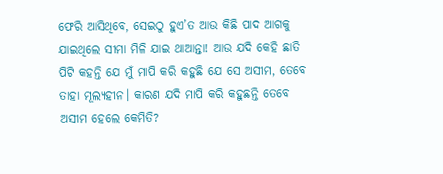ଫେରି ଆସିଥିବେ, ସେଇଠୁ ହୁଏ’ତ ଆଉ କିଛି ପାଦ ଆ‌ଗକୁ ଯାଇଥିଲେ ସୀମା ମିଳି ଯାଇ ଥାଆନ୍ତା! ଆଉ ଯଦି କେହି ଛାତି ପିଟି କହନ୍ତି ଯେ ମୁଁ ମାପି କରି କହୁଛି ଯେ ସେ ଅସୀମ, ତେବେ ତାହା ମୂଲ୍ୟହୀନ। କାରଣ ଯଦି ମାପି କରି କହୁଛନ୍ତି ତେବେ ଅସୀମ ହେଲେ କେମିତି?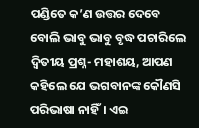ପଣ୍ଡିତେ କ’ଣ ଉତ୍ତର ଦେବେ ବୋଲି ଭାବୁ ଭାବୁ ବୃଦ୍ଧ ପଚାରିଲେ ଦ୍ବିତୀୟ ପ୍ରଶ୍ନ- ମହାଶୟ, ଆପଣ କହିଲେ ଯେ ଭଗବାନଙ୍କ କୌଣସି ପରିଭାଷା ନାହିଁ। ଏଇ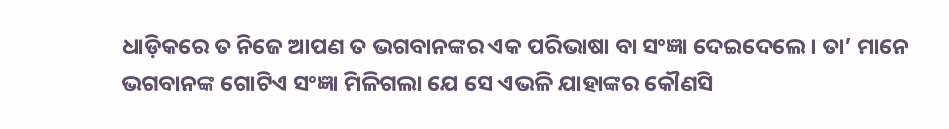ଧାଡ଼ିକରେ ତ ନିଜେ ଆପଣ ତ ଭଗବାନଙ୍କର ଏକ ପରିଭାଷା ବା ସଂଜ୍ଞା ଦେଇଦେଲେ। ତା’ ମାନେ ଭଗବାନଙ୍କ ଗୋଟିଏ ସଂଜ୍ଞା ମିଳିଗଲା ଯେ ସେ ଏଭଳି ଯାହାଙ୍କର କୌଣସି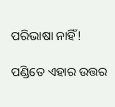ପରିଭା‌ଷା ନାହିଁ!

ପଣ୍ଡିତେ ଏହାର ଉତ୍ତର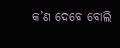କ’ଣ ଦେବେ ବୋଲି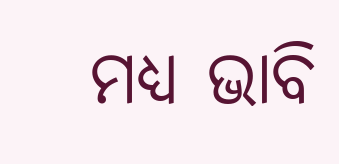ମଧ୍ୟ ଭାବି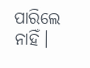ପାରିଲେ ନାହିଁ।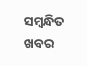ସମ୍ବନ୍ଧିତ ଖବର